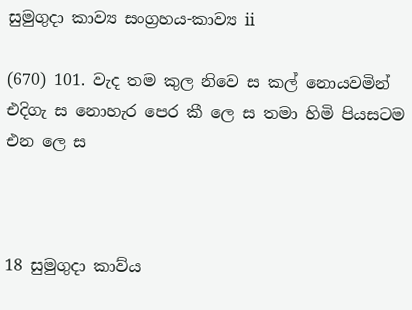සුමුගුදා කාව්‍ය සංග්‍රහය-කාව්‍ය ii

(670) 101. වැද තම කුල නිවෙ ස කල් නොයවමින් එදිගැ ස නොහැර පෙර කී ලෙ ස තමා හිමි පියසටම එන ලෙ ස



18 සුමුගුදා කාව්ය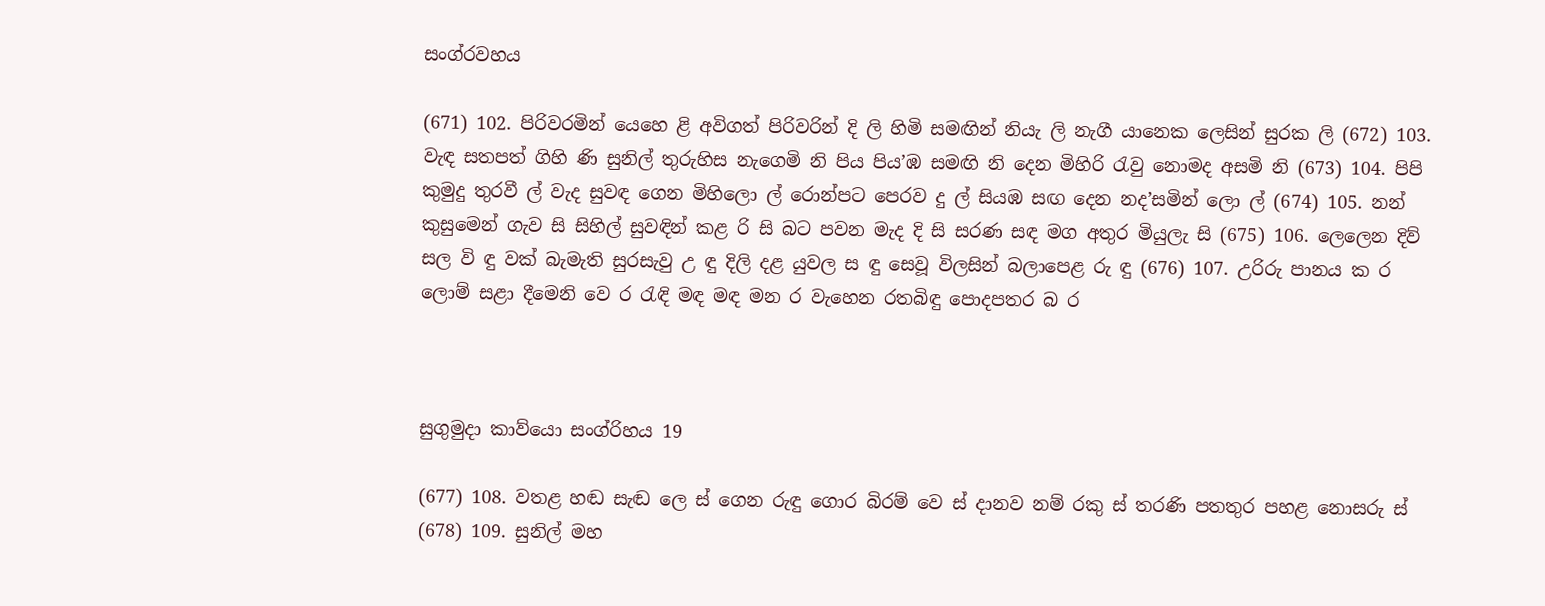සංග්රවහය

(671) 102. පිරිවරමින් යෙහෙ ළි අවිගත් පිරිවරින් දි ලි හිමි සමඟින් නියැ ලි නැගී යානෙක ලෙසින් සුරක ලි (672) 103. වැඳ සතපත් ගිහි ණි සුනිල් තුරුහිස නැගෙමි නි පිය පිය’ඹ සමඟි නි දෙන මිහිරි රැවු නොමද අසමි නි (673) 104. පිපි කුමුදු තුරවී ල් වැද සුවඳ ගෙන මිහිලො ල් රොන්පට පෙරව දු ල් සියඹ සඟ දෙන නද’සමින් ලො ල් (674) 105. නන් කුසුමෙන් ගැව සි සිහිල් සුවඳින් කළ රි සි බට පවන මැද දි සි සරණ සඳ මග අතුර මියුලැ සි (675) 106. ලෙලෙන දිව් සල වි ඳු වක් බැමැති සුරසැවු උ ඳු දිලි දළ යුවල ස ඳු සෙවූ ‍විලසින් බලාපෙළ රු ඳු (676) 107. උරිරු පානය ක ර ලොම් සළා දීමෙනි වෙ ර රැඳි මඳ මඳ මන ර වැහෙන රතබිඳු පොදපතර බ ර



සුගුමුදා කාව්යො සංග්රිහය 19

(677) 108. වතළ හඬ සැඬ ලෙ ස් ගෙන රුඳු ගොර බිරම් වෙ ස් දානව නම් රකු ස් තරණි පතතුර පහළ නොසරු ස් (678) 109. සුනිල් මහ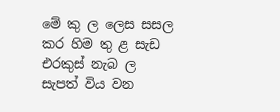මේ කු ල ලෙස සසල කර හිම තු ළ සැඩ එරකුස් නැබ ල සැපත් විය වන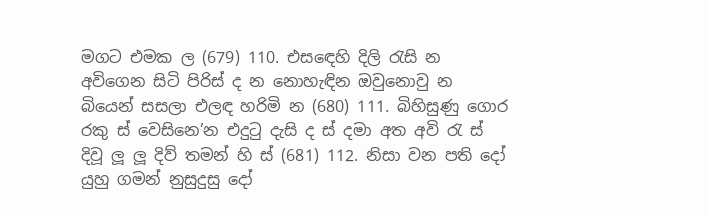මගට එමක ල (679) 110. එස‍ඳෙහි දිලි රැසි න අවිගෙන සිටි පිරිස් ද න නොහැඳින ඔවුනොවු න බියෙන් සසලා එලඳ හරිමි න (680) 111. බිහිසුණු ගොර රකු ස් වෙසිනෙ’න එදුටු දැසි ද ස් දමා අත අවි රැ ස් දිවූ ලූ ලූ දිව් තමන් හි ස් (681) 112. නිසා වන පති දෝ යුහු ගමන් නුසුදුසු දෝ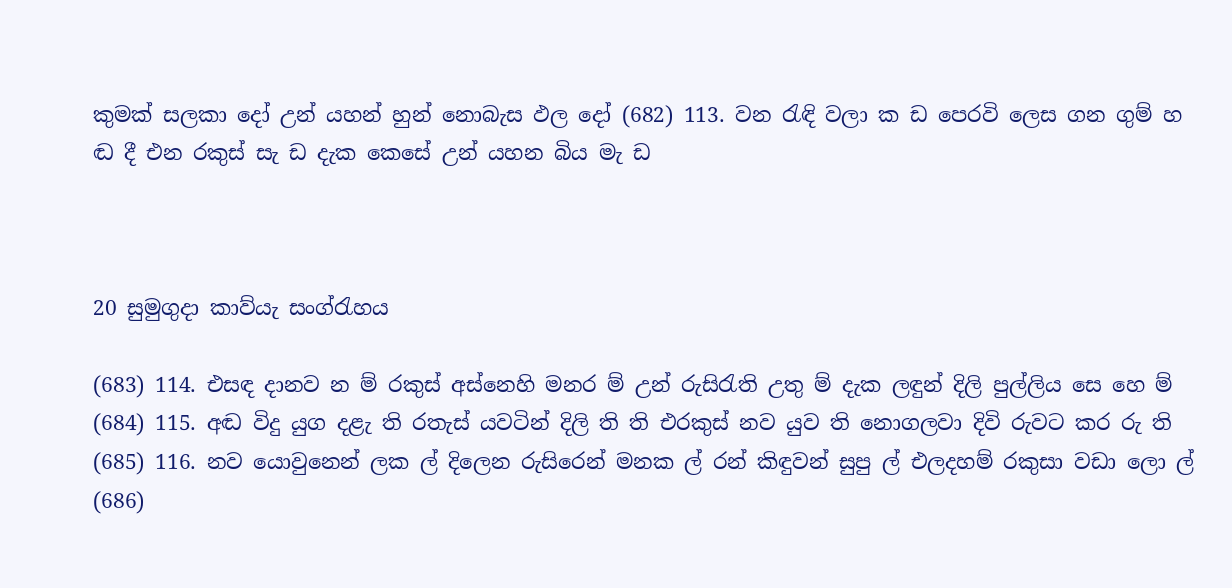කුමක් සලකා දෝ උන් යහන් හුන් නොබැස ඵල දෝ (682) 113. වන රැඳි වලා ක ඩ පෙරවි ලෙස ගන ගුම් හ ඬ දී එන රකුස් සැ ඩ දැක කෙසේ උන් යහන බිය මැ ඩ



20 සුමුගුදා කාව්යැ සංග්රැහය

(683) 114. එසඳ දානව න ම් රකුස් අස්නෙහි මනර ම් උන් රුසිරැති උතු ම් දැක ලඳුන් දිලි පුල්ලිය සෙ හෙ ම් (684) 115. අඬ විදු යුග දළැ ති රතැස් යවටින් දිලි ති ති එරකුස් නව යුව ති නොගලව‍ා දිවි රුවට කර රු ති (685) 116. නව යොවුනෙන් ලක ල් දිලෙන රුසිරෙන් මනක ල් රන් කිඳුවන් සුපු ල් එලදහම් රකුසා වඩා ලො ල් (686)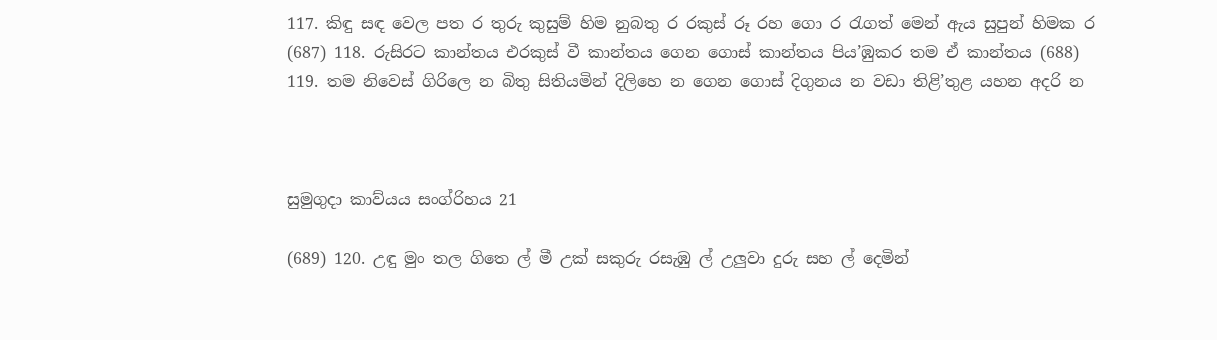117. කිඳු සඳ වෙල පත ර තුරු කුසුම් හිම නුබතු ර රකුස් රූ රහ ගො ර රැගත් මෙන් ඇය සුපුන් හිමක ර (687) 118. රුසිරට කාන්තය එරකුස් වී කාන්තය ගෙන ගොස් කාන්තය පිය’ඹුකර තම ඒ කාන්තය (688) 119. තම නිවෙස් ගිරිලෙ න බිතු සිතියමින් දිලිහෙ න ගෙන ගොස් දිගුනය න වඩා තිළි’තුළ යහන අදරි න



සුමුගුදා කාව්යය සංග්රිහය 21

(689) 120. උඳු මුං තල ගිතෙ ල් මී උක් සකුරු රසැඹු ල් උලුවා දුරු සහ ල් දෙමින්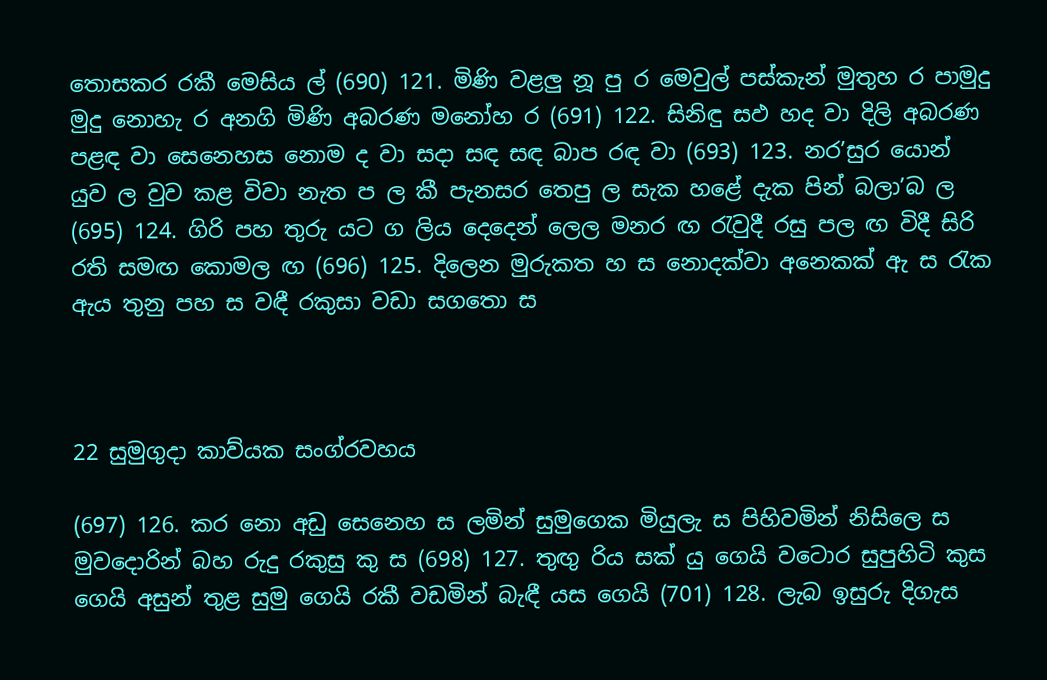තොසකර රකී මෙසිය ල් (690) 121. මිණි වළලු නූ පු ර මෙවුල් පස්කැන් මුතුහ ර පාමුදු මුදු නොහැ ර අනගි මිණි අබරණ මනෝහ ර (691) 122. සිනිඳු සඵ හද වා දිලි අබරණ පළඳ වා සෙනෙහස නොම ද වා සදා සඳ සඳ බාප රඳ වා (693) 123. නර’සුර යොන් යුව ල වුව කළ විවා නැත ප ල කී පැනසර තෙපු ල සැක හළේ දැක පින් බලා’බ ල (695) 124. ගිරි පහ තුරු යට ග ලිය දෙදෙන් ලෙල මනර ඟ රැවුදී රසු පල ඟ විදී සිරි රති සමඟ කොමල ඟ (696) 125. දිලෙන මුරුකත හ ස නොදක්වා අනෙකක් ඇ ස රැක ඇය තුනු පහ ස වඳී රකුසා වඩා සගතො ස



22 සුමුගුදා කාව්යක සංග්රවහය

(697) 126. කර නො අඩු සෙනෙහ ස ලමින් සුමුගෙක මියුලැ ස පිහිවමින් නිසිලෙ ස මුවදොරින් බහ රුදු රකුසු කු ස (698) 127. තුඟු රිය සක් යු ගෙයි වටොර සුපුහිටි කුස ගෙයි අසුන් තුළ සුමු ගෙයි රකී වඩමින් බැඳී යස ගෙයි (701) 128. ලැබ ඉසුරු දිගැස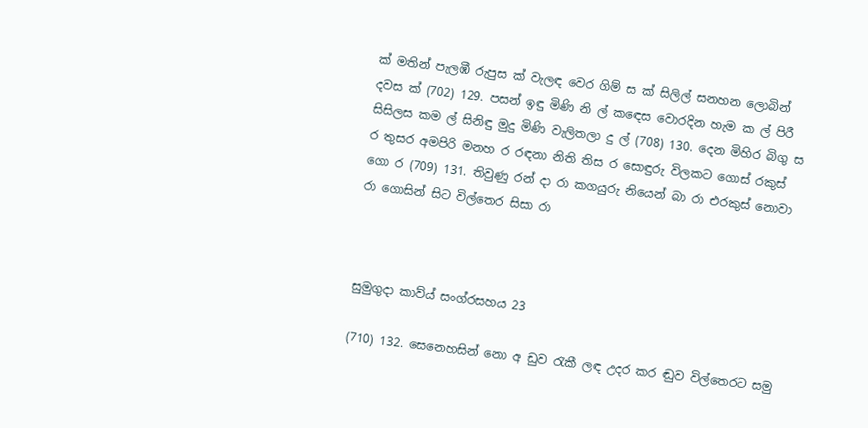ක් මතින් පැලඹී රුපුස ක් වැලඳ වෙර ගිම් ස ක් සිලිල් සනහන ලොබින් දවස ක් (702) 129. පසන් ඉඳු මිණි නි ල් කඳ‍ෙස වොරදින හැම ක ල් පිරී සිසිලස කම ල් සිනිඳු මුදු මිණි වැලිතලා දු ල් (708) 130. දෙන මිහිර බිගු ස ර තුසර අමපිරි මනහ ර රඳනා නිති තිස ර සොඳුරු විලකට ගොස් රකුස් ගො ර (709) 131. තිවුණු රන් දා රා කගයුරු නියෙන් බා රා එරකුස් නොවා රා ගොසින් සිට විල්තෙර සිසා රා



සුමුගුදා කාව්ය් සංග්රසහය 23

(710) 132. සෙනෙහසින් නො අ ඩුව රැකී ලඳ උදර කර ඬුව විල්තෙරට සමු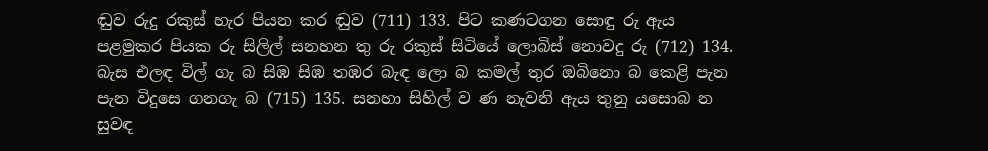ඬුව රුදු රකුස් හැර පියන කර ඬුව (711) 133. පිට කණටගන සොඳු රු ඇය පළමුකර පියක රු සිලිල් සනහන තු රු රකුස් සිටියේ ලොබිස් නොවදු රු (712) 134. බැස එලඳ විල් ගැ බ සිඹ සිඹ තඹර බැඳ ලො බ කමල් තුර ඔබිනො බ කෙළි පැන පැන විදුසෙ ගනගැ බ (715) 135. සනහා සිහිල් ව ණ නැවනි ඇය තුනු යසොබ න සුවඳ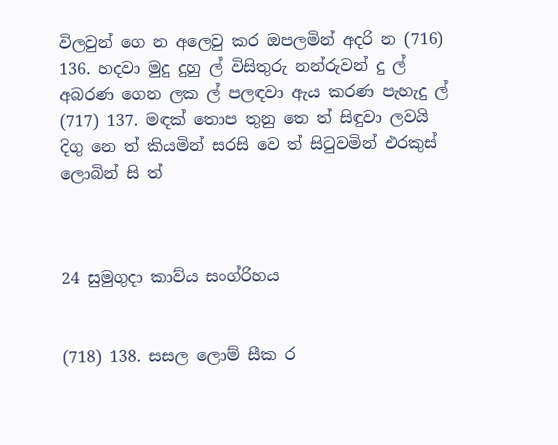විලවුන් ගෙ න අලෙවු කර ඔපලමින් අදරි න (716) 136. හදවා මුදු දුහු ල් විසිතුරු නන්රුවන් දු ල් අබරණ ගෙන ලක ල් පලඳවා ඇය කරණ පැහැදු ල් (717) 137. මඳක් තොප තුනු තෙ ත් සිඳුවා ලවයි දිගු නෙ ත් කියමින් සරසි වෙ ත් සිටුවමින් එරකුස් ලොබින් සි ත්



24 සුමුගුදා කාව්ය සංග්රිහය


(718) 138. සසල ලොම් සීක ර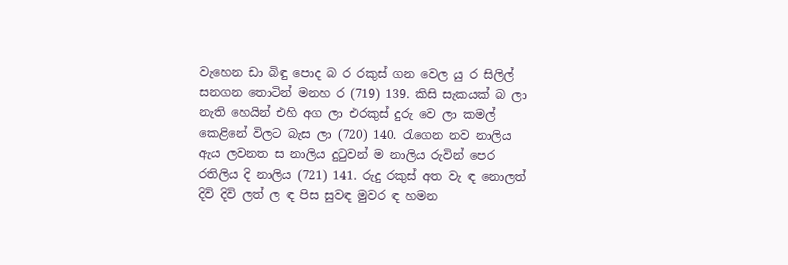වැහෙන ඩා බිඳු පොද බ ර රකුස් ගන වෙල යු ර සිලිල් සනගන තොටින් මනහ ර (719) 139. කිසි සැකයක් බ ලා නැති හෙයින් එහි අග ලා එරකුස් දුරු වෙ ලා කමල් කෙළිනේ විලට බැස ලා (720) 140. රැගෙන නව නාලිය ඇය ලවනත ස නාලිය දුටුවන් ම නාලිය රුවින් පෙර රතිලිය දි නාලිය (721) 141. රුදු රකුස් අත වැ ඳ නොලත් දිවි දිවි ලත් ල ඳ පිස සුවඳ මුවර ඳ හමන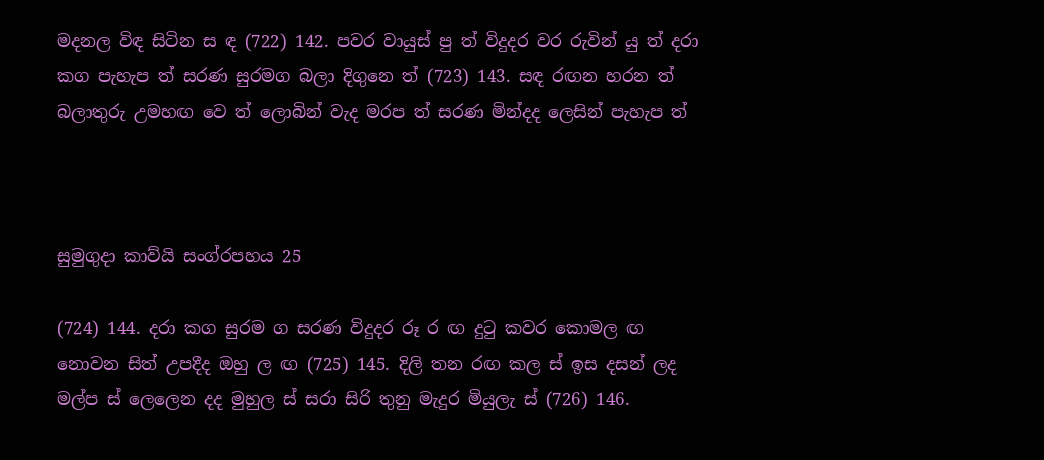මදනල විඳ සිටින ස ඳ (722) 142. පවර වායුස් පු ත් විදුදර වර රුවින් යු ත් දරා කග පැහැප ත් සරණ සුරමග බලා දිගුනෙ ත් (723) 143. සඳ රඟන හරන ත් බලාතුරු උමහඟ වෙ ත් ලොබින් වැද මරප ත් සරණ මින්දද ලෙසින් පැහැප ත්



සුමුගුදා කාව්යි සංග්රපහය 25

(724) 144. දරා කග සුරම ග සරණ විදුදර රූ ර ඟ දුටු කවර කොමල ඟ නොවන සිත් උපදීද ඔහු ල ඟ (725) 145. දිලි තන රඟ කල ස් ඉස දසන් ලද මල්ප ස් ලෙලෙන දද මුහුල ස් සරා සිරි තුනු මැදුර මියුලැ ස් (726) 146.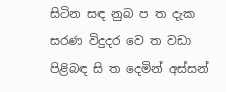සිටින සඳ නුබ ප ත දැක සරණ විදුදර වෙ ත වඩා පිළිබඳ සි ත දෙමින් අස්සන්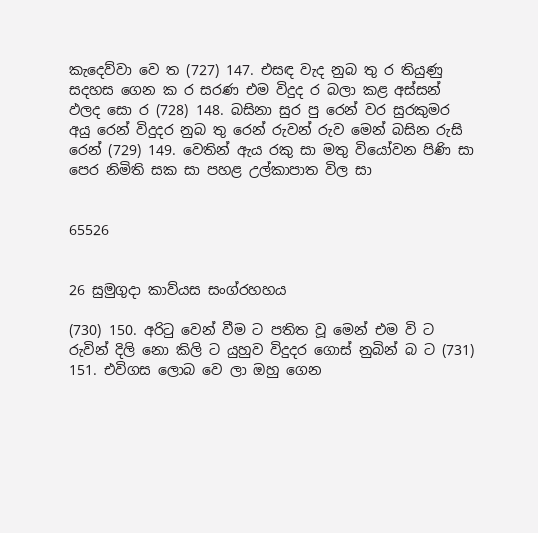කැදෙව්වා වෙ ත (727) 147. එසඳ වැද නුබ තු ර තියුණු සදහස ගෙන ක ර සරණ එම විදුද ර බලා කළ අස්සන් ඵලද සො ර (728) 148. බසිනා සුර පු රෙන් වර සුරකුමර අයු රෙන් විදුදර නුබ තු රෙන් රුවන් ‍රුව මෙන් බසින රුසි රෙන් (729) 149. වෙතින් ඇය රකු සා මතු වියෝ‍වන පිණි සා පෙර නිමිති සක සා පහළ උල්කාපාත විල සා


65526


26 සුමුගුදා කාව්යස සංග්රහහය

(730) 150. අරිටු වෙන් වීම ට පතිත වූ මෙන් එම වි ට රුවින් දිලි නො කිලි ට යුහුව විදුදර ගොස් නුබින් බ ට (731) 151. එවිගස ලොබ වෙ ලා ඔහු ගෙන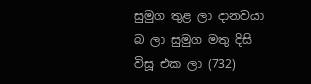සුමුග තුළ ලා දානවයා බ ලා සුමුග මතු දිසි විසූ එක ලා (732)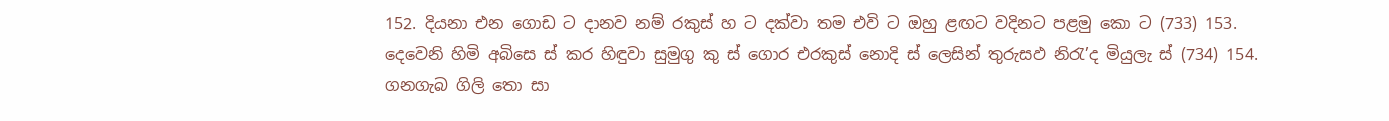152. දියනා එන ගොඩ ට දානව නම් රකුස් හ ට දක්වා තම එවි ට ඔහු ළඟට වදිනට පළමු කො ට (733) 153. දෙවෙනි හිමි අබිසෙ ස් කර හිඳුවා සුමුගු කු ස් ගොර එරකුස් නොදි ස් ලෙසින් තුරුසඵ නිරැ’ද මියුලැ ස් (734) 154. ගනගැබ ගිලි තො සා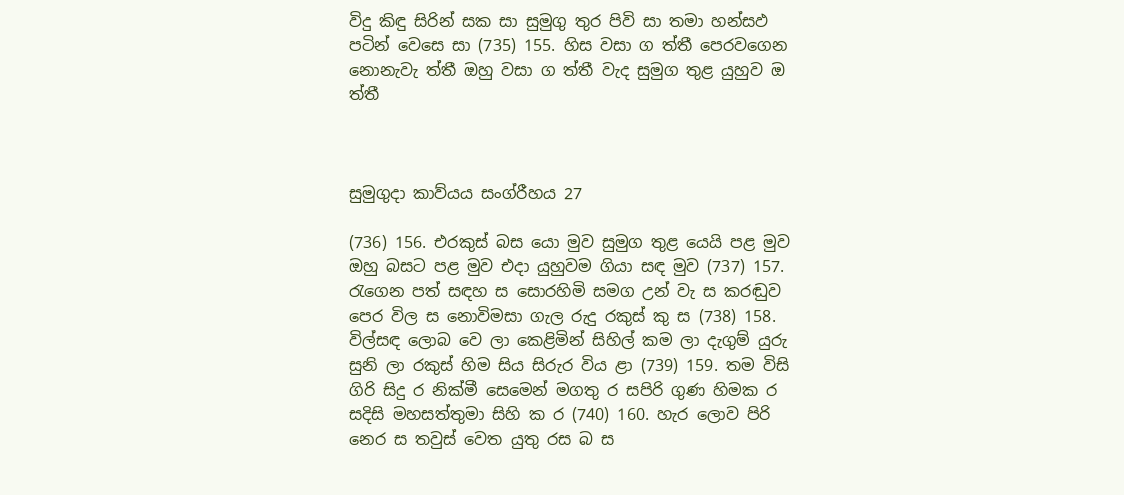විදු කිඳු සිරින් සක සා සුමුගු තුර පිවි සා තමා හන්සඵ පටින් වෙසෙ සා (735) 155. හිස වසා ග ත්තී පෙරවගෙන නොනැවැ ත්තී ඔහු වසා ග ත්තී වැද සුමුග තුළ යුහුව ඔ ත්තී



සුමුගුදා කාව්යය සංග්රීහය 27

(736) 156. එරකුස් බස යො මුව සුමුග තුළ යෙයි පළ මුව ඔහු බසට පළ මුව එදා යුහුවම ගියා සඳ මුව (737) 157. රැගෙන පත් සඳහ ස සොරහිමි සමග උන් වැ ස කරඬුව පෙර විල ස නොවිමසා ගැල රුදු රකුස් කු ස (738) 158. විල්සඳ ලොබ වෙ ලා කෙළිමින් සිහිල් කම ලා දැගුම් යුරු සුනි ලා රකුස් හිම සිය සිරුර විය ළා (739) 159. තම විසි ගිරි සිදු ර නික්මී සෙමෙන් මගතු ර සපිරි ගුණ හිමක ර සදිසි මහසත්තුමා සිහි ක ර (740) 160. හැර ලොව පිරි නෙර ස තවුස් වෙත යුතු රස බ ස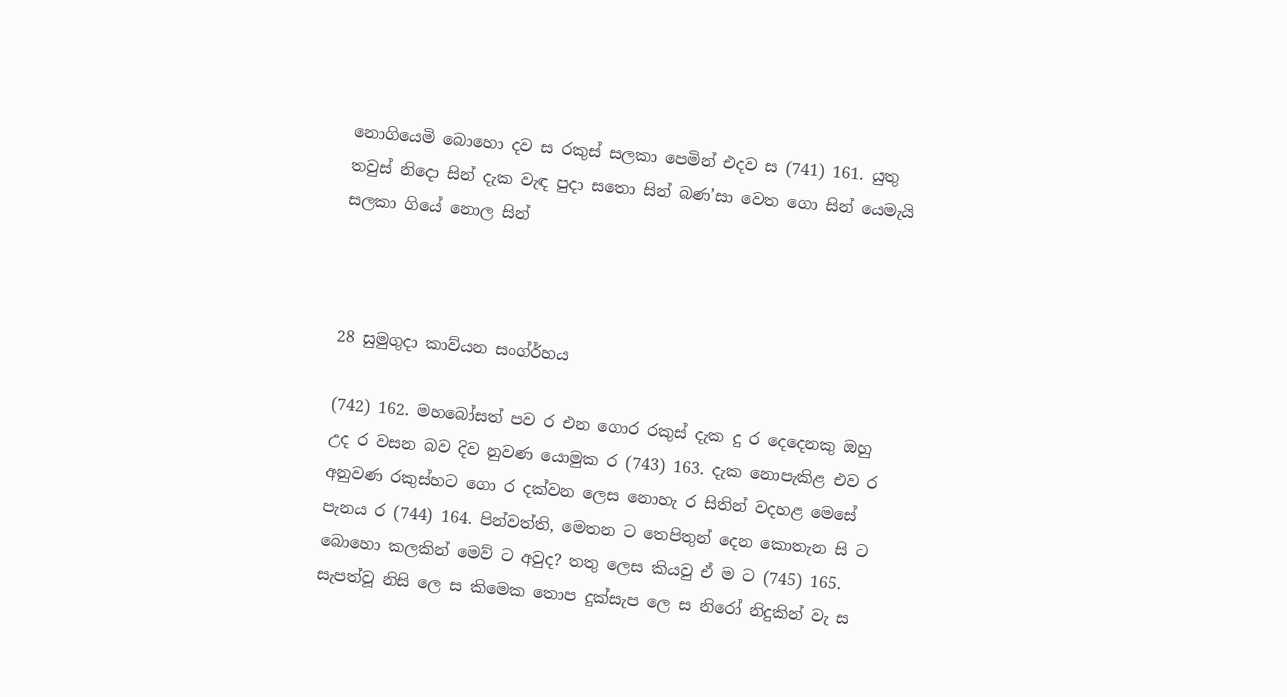නොගියෙමි බොහො දව ස රකුස් සලකා පෙමින් එදව ස (741) 161. යුතු තවුස් නිදො සින් දැක වැඳ පුදා සතො සින් බණ’සා වෙත ගො සින් යෙමැයි සලකා ගියේ නොල සින්



28 සුමුගුදා කාව්යන සංග්ර්හය

(742) 162. මහබෝසත් පව ර එන ගොර රකුස් දැක දු ර දෙදෙනකු ඔහු උද ර වසන බව දිව නුවණ‍ යොමුක ර (743) 163. දැක නොපැකිළ එව ර අනුවණ රකුස්හට ගො ර දක්වන ලෙස නොහැ ර සිතින් වදහළ මෙසේ පැනය ර (744) 164. පින්වත්ති, මෙතන ට තෙපිතුන් දෙන කොතැන සි ට බොහො කලකින් මෙව් ට අවුද? තතු ලෙස කියවු ඒ ම ට (745) 165. සැපත්වූ නිසි ලෙ ස කිමෙක තොප දුක්සැප ලෙ ස නිරෝ නිදුකින් වැ ස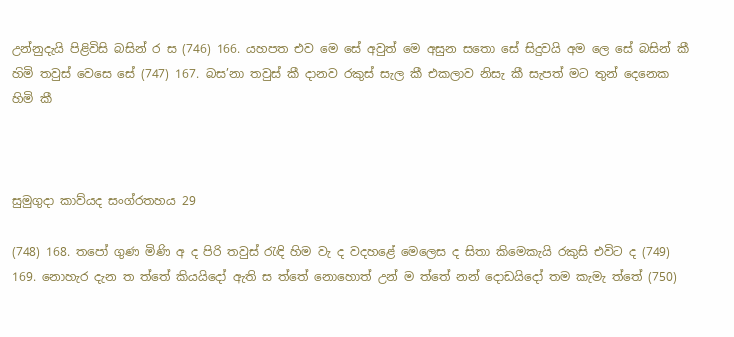උන්නුදැයි පිළිවිසි බසින් ර ස (746) 166. යහපත එව මෙ සේ අවුත් මෙ අසුන සතො සේ සිදුවයි අම ලෙ සේ බසින් කී හ‍ිමි තවුස් වෙසෙ සේ (747) 167. බස’නා තවුස් කී දානව රකුස් සැල කී එකලාව නිසැ කී සැපත් මට තුන් දෙනෙක හිමි කී



සුමුගුදා කාව්යද සංග්රතහය 29

(748) 168. තපෝ ගුණ මිණි අ ද පිරි තවුස් රැඳි හිම වැ ද වදහළේ මෙලෙස ද සිතා කිමෙකැයි රකුසි එවිට ද (749) 169. නොහැර දැන ත ත්තේ කියයිදෝ ඇති ස ත්තේ නොහොත් උන් ම ත්තේ නන් දොඩයිදෝ තම කැමැ ත්තේ (750)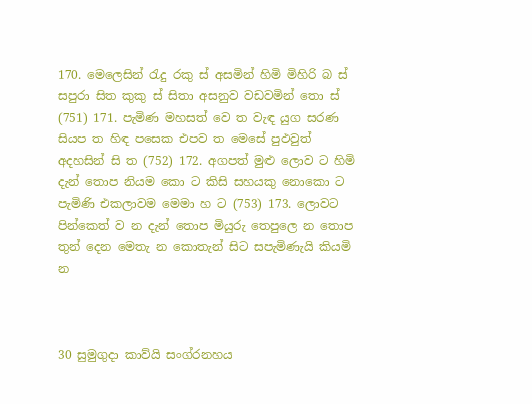170. මෙලෙසින් රැදු රකු ස් අසමින් හිමි මිහිරි බ ස් සපුරා සිත කුකු ස් සිත‍ා අසනුව වඩවමින් තො ස් (751) 171. පැමිණ මහසත් වෙ ත වැඳ යුග සරණ සියප ත හිඳ පසෙක එපව ත මෙසේ පුඵවුත් අදහසින් සි ත (752) 172. අගපත් මුළු ලොව ට හිමි දැන් තොප නියම කො ට කිසි සහයකු නොකො ට පැමිණි එකලාවම මෙමා හ ට (753) 173. ලොවට පින්කෙත් ව න දැන් තොප මියුරු තෙපුලෙ න තොප තුන් දෙන මෙතැ න කොතැන් සිට සපැමිණැයි කියමි න



30 සුමුගුදා කාව්යි සංග්රනහය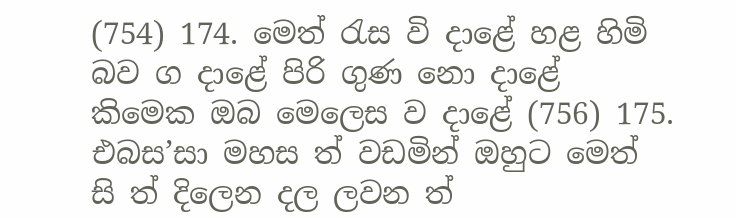(754) 174. මෙත් රැස වි දාළේ හළ හිමි බව ග දාළේ පිරි ගුණ නො දාළේ කිමෙක ඔබ මෙලෙස ව දාළේ (756) 175. එබස’සා මහස ත් වඩමින් ඔහුට මෙත් සි ත් දිලෙන දල ලවන ත්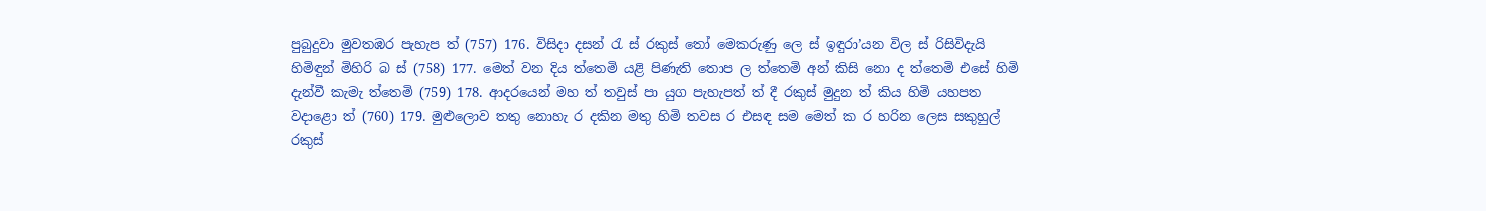පුබුදුවා මුවතඹර පැහැප ත් (757) 176. විසිදා දසන් රැ ස් රකුස් තෝ මෙකරුණු ලෙ ස් ඉඳුරා’යන විල ස් රිසිවිදැයි හිමිඳුන් මිහිරි බ ස් (758) 177. මෙත් වන දිය ත්තෙමි යළි පිණැති තොප ල ත්තෙමි අන් කිසි නො ද ත්තෙමි එසේ හිමි දැන්වී කැමැ ත්තෙමි (759) 178. ආදරයෙන් මහ ත් තවුස් පා යුග පැහැපත් ත් දී රකුස් මුදුන ත් කිය හිමි යහපත වදාළො ත් (760) 179. මුළුලොව තතු නොහැ ර දකින මතු හිමි තවස ර එසඳ සම මෙත් ක ර හරින ලෙස සකුහුල් රකුස්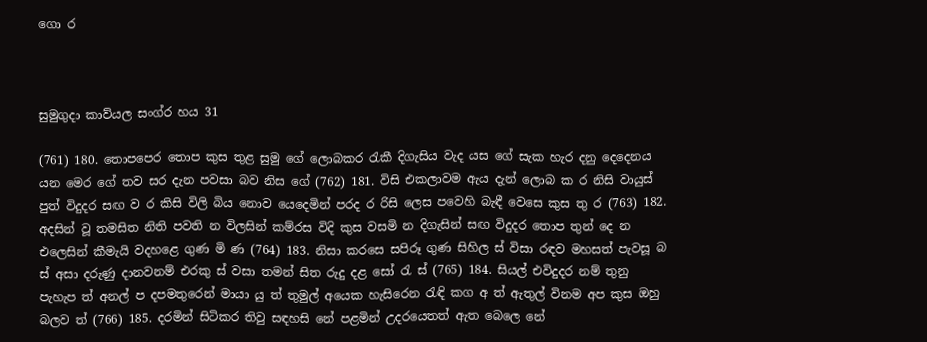ගො ර



සුමුගුදා කාව්යල සංග්ර හය 31

(761) 180. තොපපෙර තොප කුස තුළ සුමු ගේ ලොබකර රැකී දිගැසිය වැද යස ගේ සැක හැර දනු දෙදෙනය යන මෙර ගේ තව සර දැන පවසා බව නිස ගේ (762) 181. විසි එකලාවම ඇය දැන් ලොබ ක ර නිසි වායුස් පුත් විදුදර සඟ ව ර කිසි විලි බිය නොව යෙදෙමින් පරද ර රිසි ලෙස පවෙහි බැඳී වෙසෙ කුස තු ර (763) 182. අදසින් වූ තමසිත නිති පවති න විලසින් කම්රස විදි කුස වසමි න දිගැසින් සඟ විදුදර තොප තුන් දෙ න එලෙසින් කීමැයි වදහළෙ ගුණ මි ණ (764) 183. නිසා කරසෙ සපිරූ ගුණ සිහිල ස් විසා රඳව මහසත් පැවසූ බ ස් අසා දරුණු දානවනම් එරකු ස් වසා තමන් සිත රුදු දළ සෝ රැ ස් (765) 184. සියල් එවිදුදර නම් තුනු පැහැප ත් අනල් ප දපමතුරෙන් මායා යු ත් තුමුල් අයෙක හැසිරෙන රැඳි කග අ ත් ඇතුල් විනම අප කුස ඔහු බලව ත් (766) 185. දරමින් සිටිකර තිවු සඳහසි නේ පළමින් උදරයෙතත් ඇත බෙලෙ නේ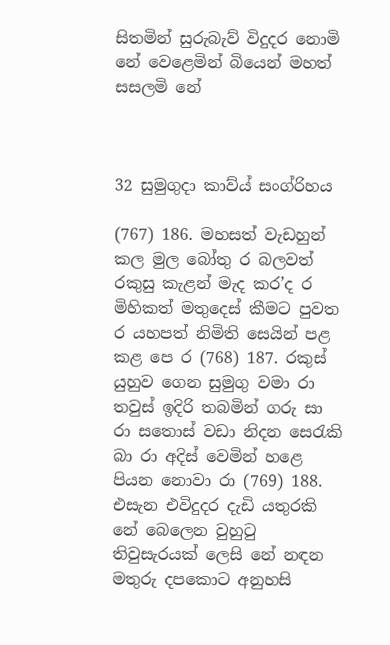සිතමින් සුරුබැව් විදුදර නොමි නේ වෙළෙමින් බියෙන් මහත් සසලමි නේ



32 සුමුගුදා කාව්ය් සංග්රිහය

(767) 186. මහසත් වැඩහුන් කල මුල බෝතු ර බලවත් රකුසු කැළන් මැද කර’ද ර මිහිකත් මතුදෙස් කීමට පුවත ර යහපත් නිමිති සෙයින් පළ කළ පෙ ර (768) 187. රකුස් යුහුව ගෙන සුමුගු වමා රා තවුස් ඉදිරි තබමින් ගරු සා රා සතොස් වඩා නිදන සෙරැකි බා රා අදිස් වෙමින් ‍හළෙ පියන නොවා රා (769) 188. එසැන එවිදුදර දැඩි යතුරකි නේ බෙලෙන වුහුටු තිවුසැරයක් ලෙසි නේ නඳන මතුරු දපකොට අනුහසි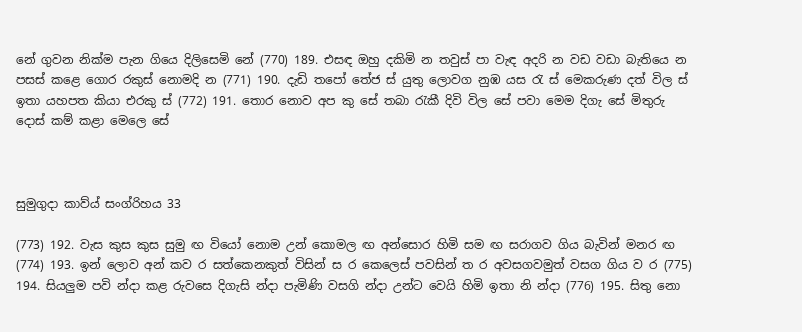නේ ගුවන නික්ම පැන ගියෙ දිලිසෙමි නේ (770) 189. එසඳ ඔහු දකිමි න තවුස් පා වැඳ අදරි න වඩ වඩා බැතියෙ න පසස් කළෙ ගොර රකුස් නොමදි න (771) 190. දැඩි තපෝ තේජ ස් යුතු ලොවග නුඹ යස රැ ස් මෙකරුණ දත් විල ස් ඉතා යහපත කියා එරකු ස් (772) 191. තොර නොව අප කු සේ තබා රැකී දිවි විල සේ පවා මෙම දිගැ සේ මිතුරු දොස් කම් කළා මෙලෙ සේ



සුමුගුදා කාව්ය් සංග්රිහය 33

(773) 192. වැස කුස කුස සුමු ඟ වියෝ නොම උන් කොමල ඟ අන්සොර හිමි සම ඟ සරාගව ගිය බැවින් මනර ඟ (774) 193. ඉන් ලොව අන් කව ර සත්කෙනකුත් විසින් ස ර කෙලෙස් පවසින් ත ර අවසගවමුත් වසග ගිය ව ර (775) 194. සියලුම පවි න්දා කළ රුවසෙ දිගැසි න්දා පැමිණි වසගි න්දා උන්ට වෙයි හිමි ඉතා නි න්දා (776) 195. සිතු නො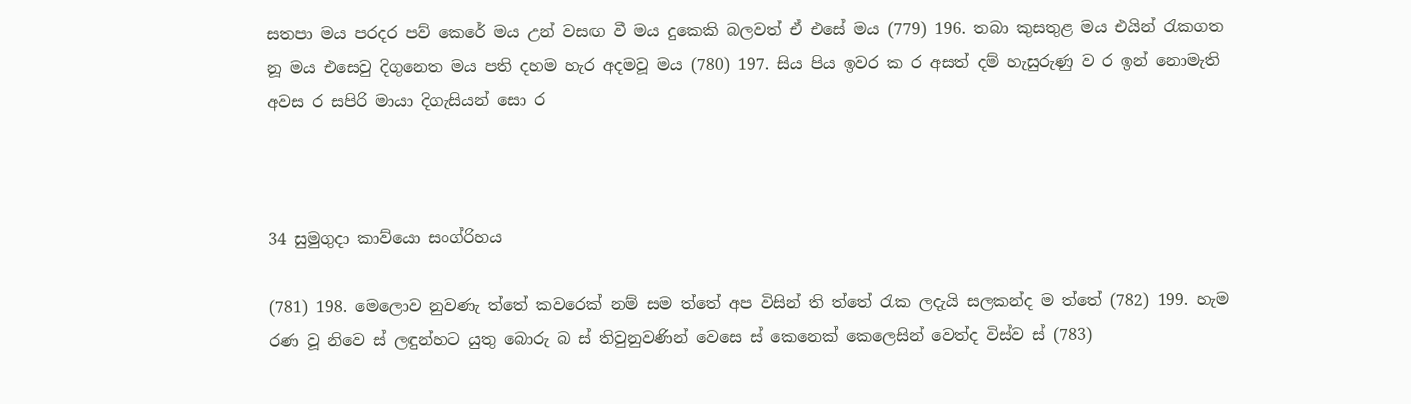සතපා මය පරදර පව් කෙරේ මය උන් වසඟ වී මය දුකෙකි බලවත් ‍ඒ එසේ මය (779) 196. තබා කුසතුළ මය එයින් රැකගත නූ මය එසෙවු දිගුනෙත මය පති දහම හැර අදමවූ මය (780) 197. සිය පිය ඉවර ක ර අසත් දම් හැසුරුණු ව ර ඉන් නොමැති අවස ර සපිරි මායා දිගැසියන් සො ර



34 සුමුගුදා කාව්යො සංග්රිහය

(781) 198. මෙලොව නුවණැ ත්තේ කවරෙක් නම් සම ත්තේ අප විසින් ති ත්තේ රැක ‍ලදැයි සලකන්ද ම ත්තේ (782) 199. හැම රණ වූ නිවෙ ස් ලඳුන්හට යුතු බොරු බ ස් තිවුනුවණින් වෙසෙ ස් කෙනෙක් කෙලෙසින් වෙත්ද විස්ව ස් (783)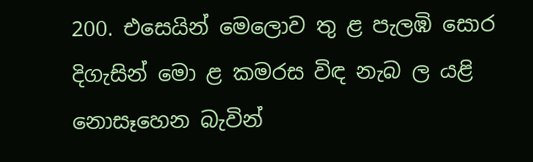200. එසෙයින් මෙලොව තු ළ පැලඹි සොර දිගැසින් මො ළ කමරස විඳ නැබ ල යළි නොසෑහෙන බැවින්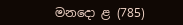මනදො ළ (785)